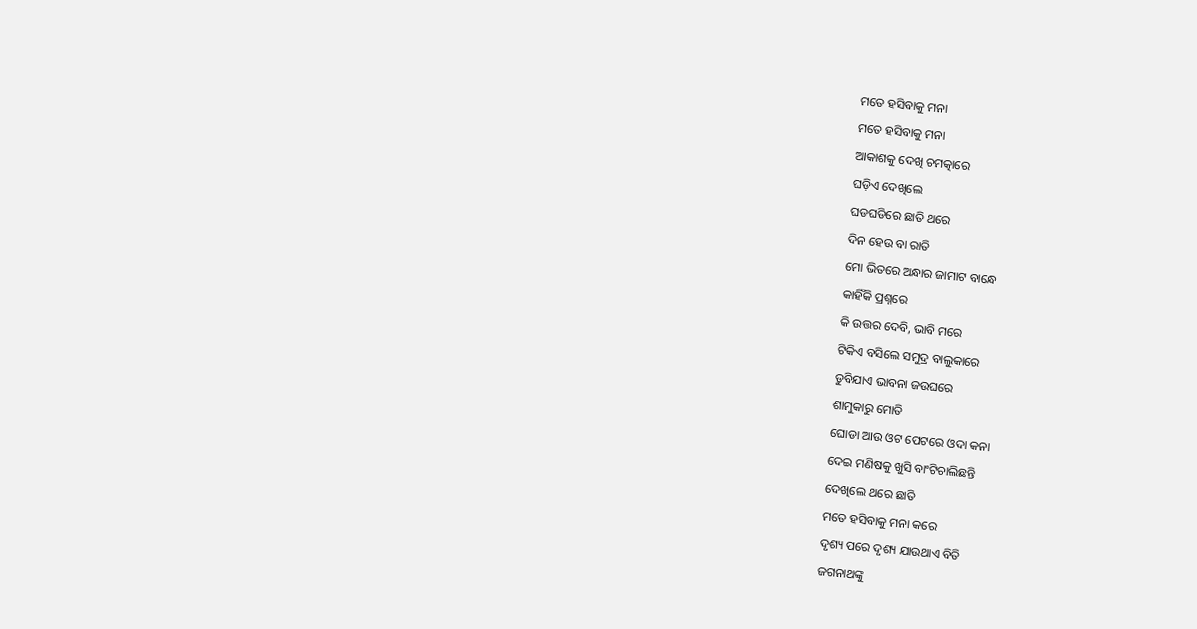ମତେ ହସିବାକୁ ମନା
ମତେ ହସିବାକୁ ମନା
ଆକାଶକୁ ଦେଖି ଚମତ୍କାରେ
ଘଡ଼ିଏ ଦେଖିଲେ
ଘଡଘଡିରେ ଛାତି ଥରେ
ଦିନ ହେଉ ବା ରାତି
ମୋ ଭିତରେ ଅନ୍ଧାର ଜାମାଟ ବାନ୍ଧେ
କାହିଁକି ପ୍ରଶ୍ନରେ
କି ଉତ୍ତର ଦେବି, ଭାବି ମରେ
ଟିକିଏ ବସିଲେ ସମୁଦ୍ର ବାଲୁକାରେ
ଡୁବିଯାଏ ଭାବନା ଜଉଘରେ
ଶାମୁକାରୁ ମୋତି
ଘୋଡା ଆଉ ଓଟ ପେଟରେ ଓଦା କନା
ଦେଇ ମଣିଷକୁ ଖୁସି ବାଂଟିଚାଲିଛନ୍ତି
ଦେଖିଲେ ଥରେ ଛାତି
ମତେ ହସିବାକୁ ମନା କରେ
ଦୃଶ୍ୟ ପରେ ଦୃଶ୍ୟ ଯାଉଥାଏ ବିତି
ଜଗନାଥଙ୍କୁ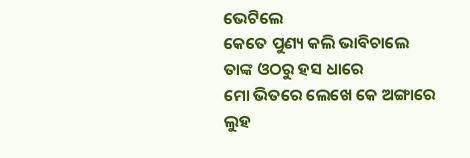ଭେଟିଲେ
କେତେ ପୁଣ୍ୟ କଲି ଭାବିଚାଲେ
ତାଙ୍କ ଓଠରୁ ହସ ଧାରେ
ମୋ ଭିତରେ ଲେଖେ କେ ଅଙ୍ଗାରେ
ଲୁହ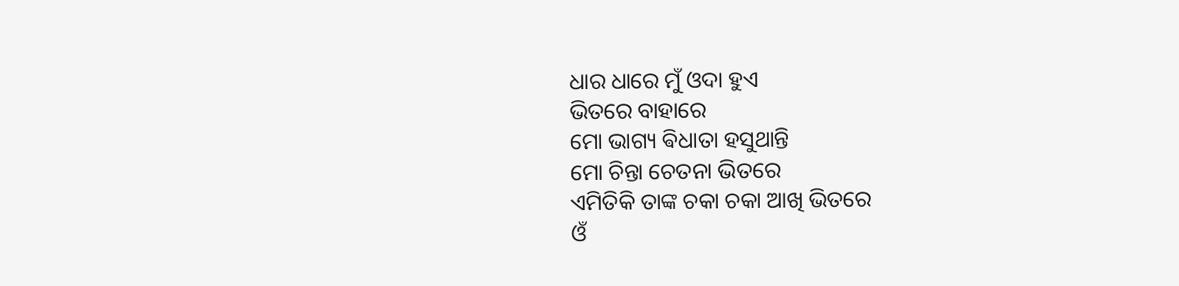ଧାର ଧାରେ ମୁଁ ଓଦା ହୁଏ
ଭିତରେ ବାହାରେ
ମୋ ଭାଗ୍ୟ ଵିଧାତା ହସୁଥାନ୍ତି
ମୋ ଚିନ୍ତା ଚେତନା ଭିତରେ
ଏମିତିକି ତାଙ୍କ ଚକା ଚକା ଆଖି ଭିତରେ
ଓଁ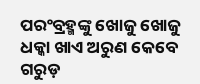ପରଂବ୍ରହ୍ମଙ୍କୁ ଖୋଜୁ ଖୋଜୁ
ଧକ୍କା ଖାଏ ଅରୁଣ କେବେ ଗରୁଡ଼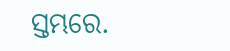ସ୍ତମ୍ଭରେ.